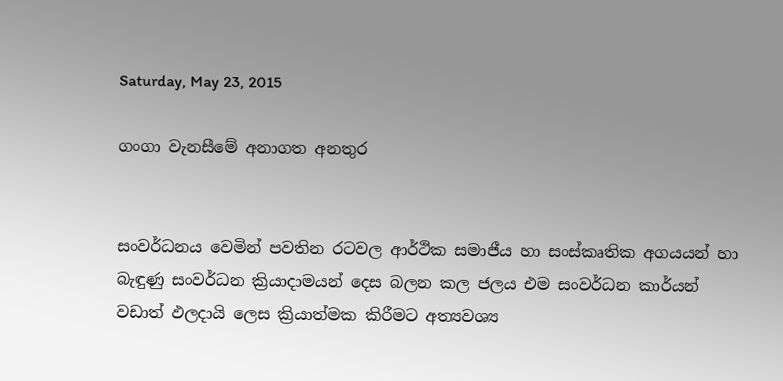Saturday, May 23, 2015

ගංගා වැනසීමේ අනාගත අනතුර


සංවර්ධනය වෙමින් පවතින රටවල ආර්ථික සමාජීය හා සංස්කෘතික අගයයන් හා බැඳුණු සංවර්ධන ක්‍රියාදාමයන් දෙස බලන කල ජලය එම සංවර්ධන කාර්යන් වඩාත් ඵලදායි ලෙස ක්‍රියාත්මක කිරීමට අත්‍යවශ්‍ය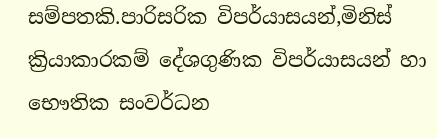සම්පතකි.පාරිසරික විපර්යාසයන්,මිනිස් ක්‍රියාකාරකම් දේශගුණික විපර්යාසයන් හා භෞතික සංවර්ධන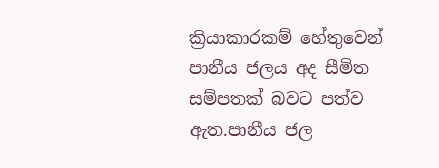ක්‍රියාකාරකම් හේතුවෙන් පානීය ජලය අද සීමිත සම්පතක් බවට පත්ව ඇත.පානීය ජල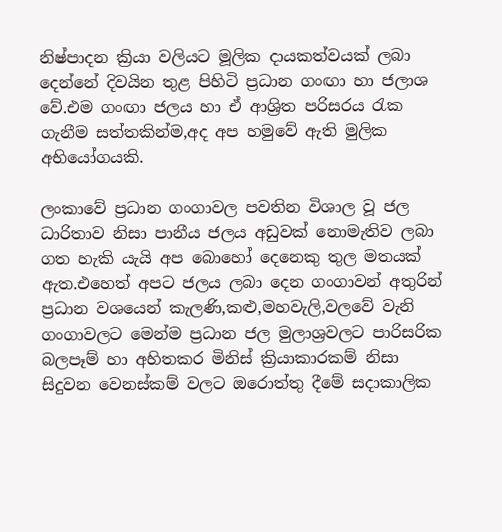නිෂ්පාදන ක්‍රියා වලියට මූලික දායකත්වයක් ලබා දෙන්නේ දිවයින තුළ පිහිටි ප්‍රධාන ගංඟා හා ජලාශ වේ.එම ගංඟා ජලය හා ඒ ආශ්‍රිත පරිසරය රැක ගැනීම සත්තකින්ම,අද අප හමුවේ ඇති මුලික අභියෝගයකි.

ලංකාවේ ප්‍රධාන ගංගාවල පවතින විශාල වූ ජල ධාරිතාව නිසා පානීය ජලය අඩුවක් නොමැතිව ලබා ගත හැකි යැයි අප බොහෝ දෙනෙකු තුල මතයක් ඇත.එහෙත් අපට ජලය ලබා දෙන ගංගාවන් අතුරින් ප්‍රධාන වශයෙන් කැලණි,කළු,මහවැලි,වලවේ වැනි ගංගාවලට මෙන්ම ප්‍රධාන ජල මුලාශ්‍රවලට පාරිසරික බලපෑම් හා අහිතකර මිනිස් ක්‍රියාකාරකම් නිසා සිදුවන වෙනස්කම් වලට ඔරොත්තු දීමේ සදාකාලික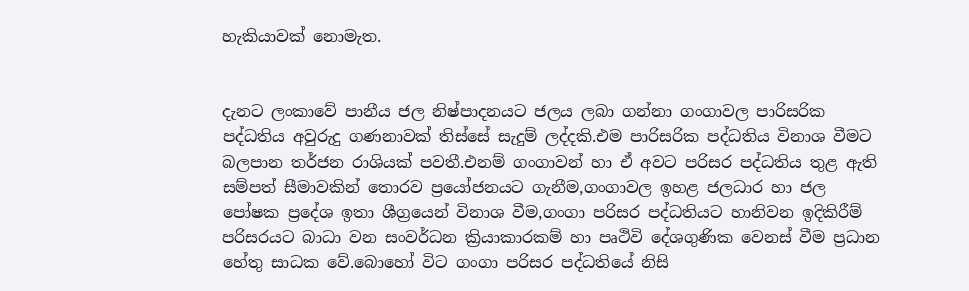හැකියාවක් නොමැත.


දැනට ලංකාවේ පානීය ජල නිෂ්පාදනයට ජලය ලබා ගන්නා ගංගාවල පාරිසරික පද්ධතිය අවුරුදු ගණනාවක් තිස්සේ සැදුම් ලද්දකි.එම පාරිසරික පද්ධතිය විනාශ වීමට බලපාන තර්ජන රාශියක් පවතී.එනම් ගංගාවන් හා ඒ අවට පරිසර පද්ධතිය තුළ ඇති සම්පත් සීමාවකින් තොරව ප්‍රයෝජනයට ගැනීම,ගංගාවල ඉහළ ජලධාර හා ජල පෝෂක ප්‍රදේශ ඉතා ශීග්‍රයෙන් විනාශ වීම,ගංගා පරිසර පද්ධතියට හානිවන ඉදිකිරීම් පරිසරයට බාධා වන සංවර්ධන ක්‍රියාකාරකම් හා පෘථිවි දේශගුණික වෙනස් වීම ප්‍රධාන හේතු සාධක වේ.බොහෝ විට ගංගා පරිසර පද්ධතියේ නිසි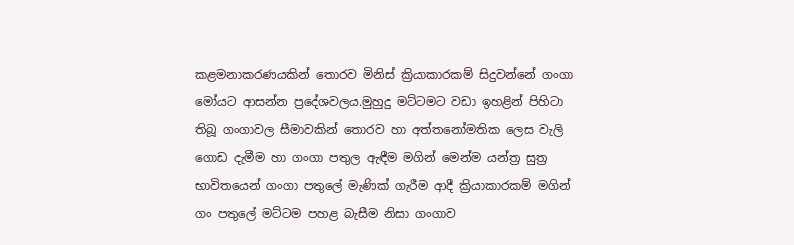කළමනාකරණයකින් තොරව මිනිස් ක්‍රියාකාරකම් සිදුවන්නේ ගංගා මෝයට ආසන්න ප්‍රදේශවලය.මුහුදු මට්ටමට වඩා ඉහළින් පිහිටා තිබූ ගංගාවල සීමාවකින් තොරව හා අත්තනෝමතික ලෙස වැලි ගොඩ දැමීම හා ගංගා පතුල ඇඳීම මගින් මෙන්ම යන්ත්‍ර සුත්‍ර  භාවිතයෙන් ගංගා පතුලේ මැණික් ගැරීම ආදී ක්‍රියාකාරකම් මගින් ගං පතුලේ මට්ටම පහළ බැසීම නිසා ගංගාව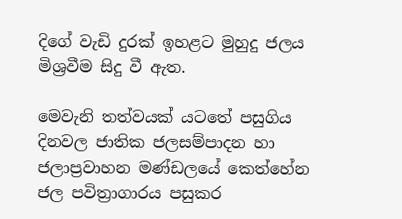දිගේ වැඩි දුරක් ඉහළට මුහුදු ජලය මිශ්‍රවීම සිදු වී ඇත.

මෙවැනි තත්වයක් යටතේ පසුගිය දිනවල ජාතික ජලසම්පාදන හා ජලාප්‍රවාහන මණ්ඩලයේ කෙත්හේන ජල පවිත්‍රාගාරය පසුකර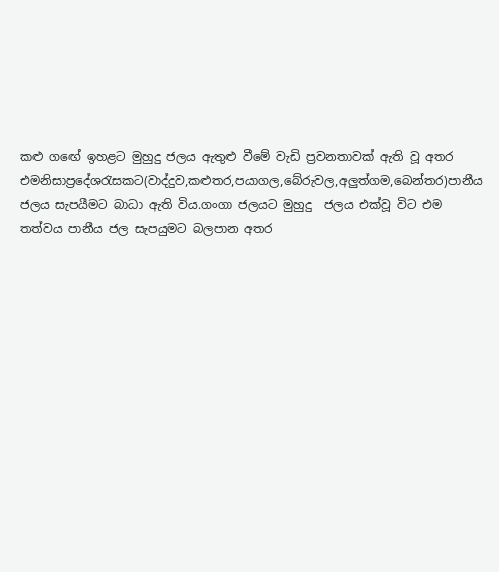කළු ගඟේ ඉහළට මුහුදු ජලය ඇතුළු වීමේ වැඩි ප්‍රවනතාවක් ඇති වූ අතර එමනිසාප්‍රදේශරැසකට(වාද්දුව,කළුතර,පයාගල,බේරුවල,අලුත්ගම,බෙන්තර)පානීය ජලය සැපයීමට බාධා ඇති විය.ගංගා ජලයට මුහුදු  ජලය එක්වූ විට එම තත්වය පානීය ජල සැපයුමට බලපාන අතර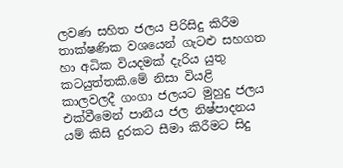ලවණ සහිත ජලය පිරිසිදු කිරීම තාක්ෂණික වශයෙන් ගැටළු සහගත හා අධික වියදමක් දැරිය යුතු කටයුත්තකි.මේ නිසා වියළි කාලවලදී ගංගා ජලයට මුහුදු ජලය එක්වීමෙන් පානීය ජල නිෂ්පාදනය යම් කිසි දුරකට සීමා කිරීමට සිදු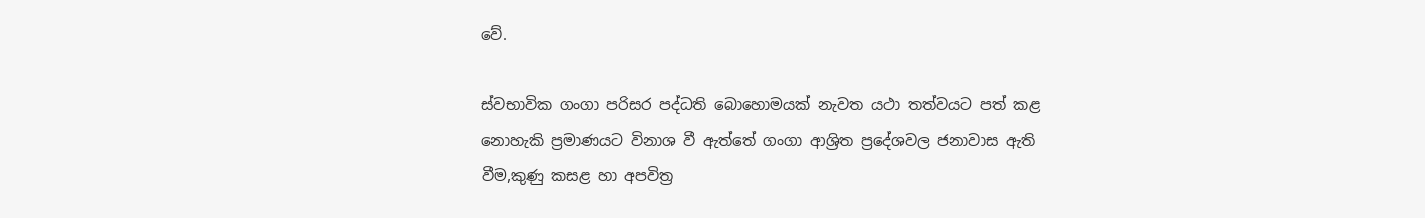වේ.

ස්වභාවික ගංගා පරිසර පද්ධති බොහොමයක් නැවත යථා තත්වයට පත් කළ නොහැකි ප්‍රමාණයට විනාශ වී ඇත්තේ ගංගා ආශ්‍රිත ප්‍රදේශවල ජනාවාස ඇති වීම,කුණු කසළ හා අපවිත්‍ර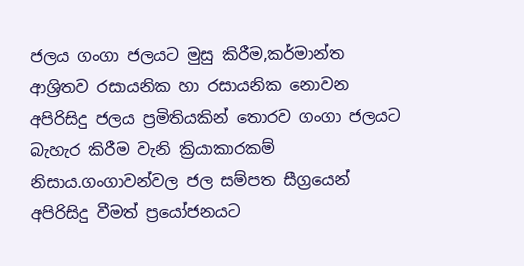ජලය ගංගා ජලයට මුසු කිරීම,කර්මාන්ත ආශ්‍රිතව රසායනික හා රසායනික නොවන අපිරිසිදු ජලය ප්‍රමිතියකින් තොරව ගංගා ජලයට බැහැර කිරීම වැනි ක්‍රියාකාරකම් නිසාය.ගංගාවන්වල ජල සම්පත සීග්‍රයෙන් අපිරිසිදු වීමත් ප්‍රයෝජනයට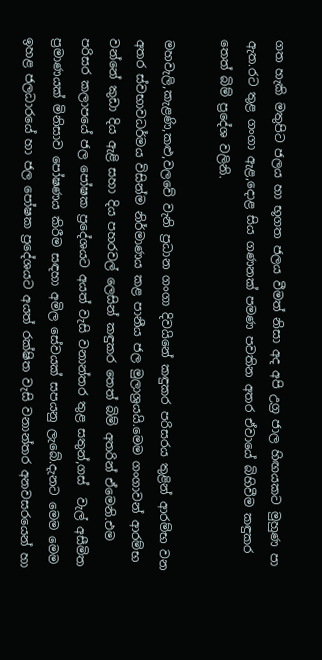ගත හැකි මතුපිට ජලය හා භූගත ජලය වීමත් නිසා අද අපි උග්‍ර ජාල හිඟයකට මුහුණ පා ඇත.රට තුළ ගංගා ඇළ,දොළ සිය ගණනක් පමණ පවතින අතර ඒවායේ බිහිවීම කඳුකර තෙත් බිම් ප්‍රදේශ වලිනි.

මහවැලි,කැළණි,කළු,වලවේ වැනි ප්‍රධාන ගංගා දිවයිනේ කඳුකර පරිසරය තුළින් ආරම්භ වන අතර ස්වභාවධර්මය විසින්ම නිර්මාණය කළ පානීය ජල මුලාශ්‍රයයි.මෙම ගංගාවන් ආරම්භ වන්නේ කුඩා දිය ඇළි සහා දිය පහරවල් ලෙසින් කඳුකර තෙත් බිම් අතරින් ඒමෙනි.එම පරිසර කලාපයේ ජල පෝෂක ප්‍රදේශයට අයත් වැසි වනාන්තර තුළ සතුන්,ගස්  වැල් අසීමිත ප්‍රමාණයක් මිනිසාව පෝෂණය කිරීම සඳහා අමිල සේවයක් සපයනු ලැබේ.දැනට මෙම මෙම ඉහළ ජලධාරයේ හා ජල පෝෂක ප්‍රදේශයට අයත් රක්ෂිත වැසි වනාන්තර අනවසරයෙන් හා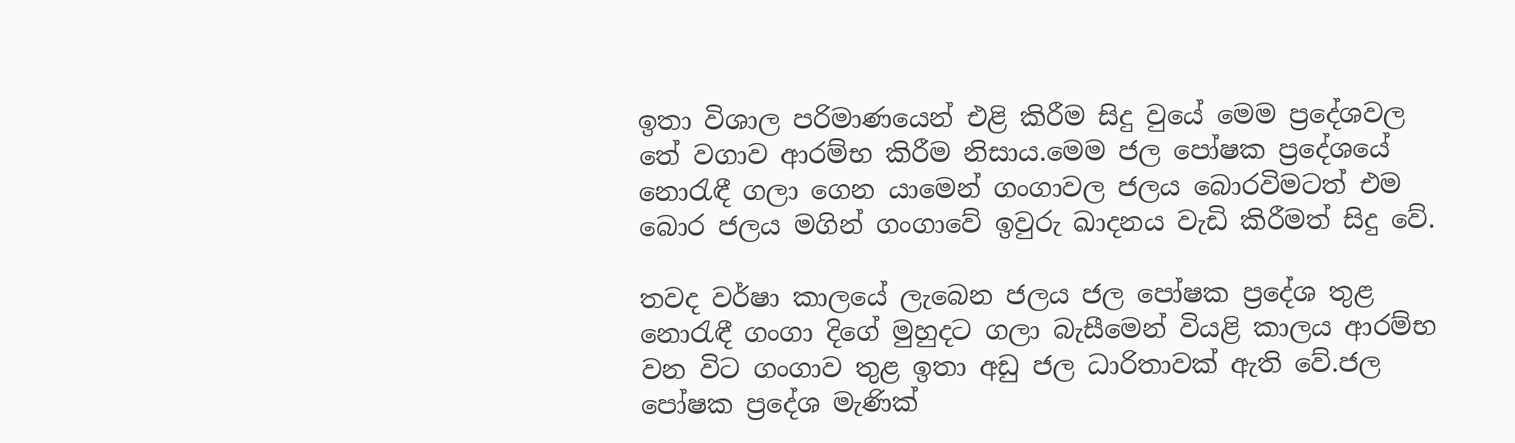ඉතා විශාල පරිමාණයෙන් එළි කිරීම සිදු වුයේ මෙම ප්‍රදේශවල තේ වගාව ආරම්භ කිරීම නිසාය.මෙම ජල පෝෂක ප්‍රදේශයේ නොරැඳී ගලා ගෙන යාමෙන් ගංගාවල ජලය බොරවිමටත් එම බොර ජලය මගින් ගංගාවේ ඉවුරු ඛාදනය වැඩි කිරීමත් සිදු වේ.

තවද වර්ෂා කාලයේ ලැබෙන ජලය ජල පෝෂක ප්‍රදේශ තුළ නොරැඳී ගංගා දිගේ මුහුදට ගලා බැසීමෙන් වියළි කාලය ආරම්භ වන විට ගංගාව තුළ ඉතා අඩු ජල ධාරිතාවක් ඇති වේ.ජල පෝෂක ප්‍රදේශ මැණික්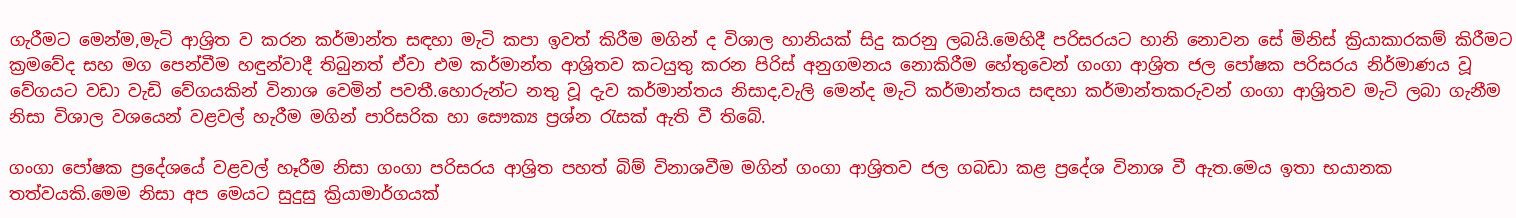ගැරීමට මෙන්ම,මැටි ආශ්‍රිත ව කරන කර්මාන්ත සඳහා මැටි කපා ඉවත් කිරීම මගින් ද විශාල හානියක් සිදු කරනු ලබයි.මෙහිදී පරිසරයට හානි නොවන සේ මිනිස් ක්‍රියාකාරකම් කිරීමට ක්‍රමවේද සහ මග පෙන්වීම හඳුන්වාදී තිබුනත් ඒවා එම කර්මාන්ත ආශ්‍රිතව කටයුතු කරන පිරිස් අනුගමනය නොකිරීම හේතුවෙන් ගංගා ආශ්‍රිත ජල පෝෂක පරිසරය නිර්මාණය වූ වේගයට වඩා වැඩි වේගයකින් විනාශ වෙමින් පවතී.හොරුන්ට නතු වූ දැව කර්මාන්තය නිසාද,වැලි මෙන්ද මැටි කර්මාන්තය සඳහා කර්මාන්තකරුවන් ගංගා ආශ්‍රිතව මැටි ලබා ගැනීම නිසා විශාල වශයෙන් වළවල් හැරීම මගින් පාරිසරික හා සෞක්‍ය ප්‍රශ්න රැසක් ඇති වී තිබේ.

ගංගා පෝෂක ප්‍රදේශයේ වළවල් හෑරීම නිසා ගංගා පරිසරය ආශ්‍රිත පහත් බිම් විනාශවීම මගින් ගංගා ආශ්‍රිතව ජල ගබඩා කළ ප්‍රදේශ විනාශ වී ඇත.මෙය ඉතා භයානක තත්වයකි.මෙම නිසා අප මෙයට සුදුසු ක්‍රියාමාර්ගයක්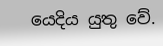යෙදිය යුතු වේ.